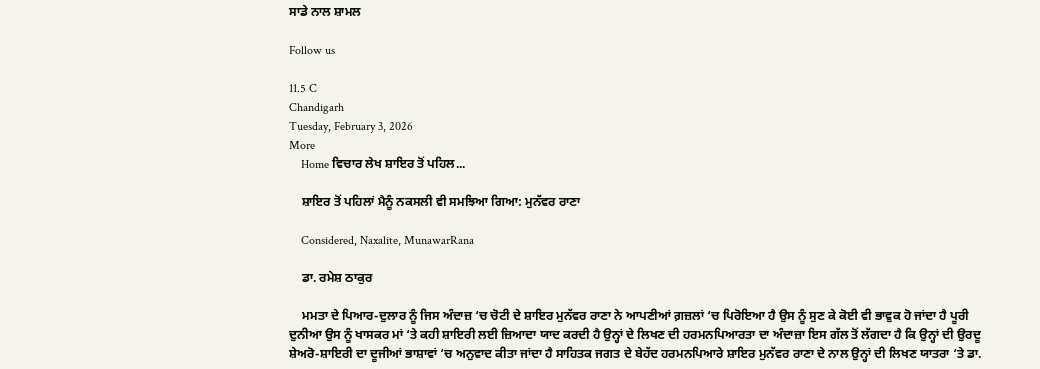ਸਾਡੇ ਨਾਲ ਸ਼ਾਮਲ

Follow us

11.5 C
Chandigarh
Tuesday, February 3, 2026
More
    Home ਵਿਚਾਰ ਲੇਖ ਸ਼ਾਇਰ ਤੋਂ ਪਹਿਲ...

    ਸ਼ਾਇਰ ਤੋਂ ਪਹਿਲਾਂ ਮੈਨੂੰ ਨਕਸਲੀ ਵੀ ਸਮਝਿਆ ਗਿਆ: ਮੁਨੱਵਰ ਰਾਣਾ

    Considered, Naxalite, MunawarRana

    ਡਾ. ਰਮੇਸ਼ ਠਾਕੁਰ

    ਮਮਤਾ ਦੇ ਪਿਆਰ-ਦੁਲਾਰ ਨੂੰ ਜਿਸ ਅੰਦਾਜ਼ ‘ਚ ਚੋਟੀ ਦੇ ਸ਼ਾਇਰ ਮੁਨੱਵਰ ਰਾਣਾ ਨੇ ਆਪਣੀਆਂ ਗ਼ਜ਼ਲਾਂ ‘ਚ ਪਿਰੋਇਆ ਹੈ ਉਸ ਨੂੰ ਸੁਣ ਕੇ ਕੋਈ ਵੀ ਭਾਵੁਕ ਹੋ ਜਾਂਦਾ ਹੈ ਪੂਰੀ ਦੁਨੀਆ ਉਸ ਨੂੰ ਖਾਸਕਰ ਮਾਂ ‘ਤੇ ਕਹੀ ਸ਼ਾਇਰੀ ਲਈ ਜ਼ਿਆਦਾ ਯਾਦ ਕਰਦੀ ਹੈ ਉਨ੍ਹਾਂ ਦੇ ਲਿਖਣ ਦੀ ਹਰਮਨਪਿਆਰਤਾ ਦਾ ਅੰਦਾਜ਼ਾ ਇਸ ਗੱਲ ਤੋਂ ਲੱਗਦਾ ਹੈ ਕਿ ਉਨ੍ਹਾਂ ਦੀ ਉਰਦੂ ਸ਼ੇਅਰੋ-ਸ਼ਾਇਰੀ ਦਾ ਦੂਜੀਆਂ ਭਾਸ਼ਾਵਾਂ ‘ਚ ਅਨੁਵਾਦ ਕੀਤਾ ਜਾਂਦਾ ਹੈ ਸਾਹਿਤਕ ਜਗਤ ਦੇ ਬੇਹੱਦ ਹਰਮਨਪਿਆਰੇ ਸ਼ਾਇਰ ਮੁਨੱਵਰ ਰਾਣਾ ਦੇ ਨਾਲ ਉਨ੍ਹਾਂ ਦੀ ਲਿਖਣ ਯਾਤਰਾ ‘ਤੇ ਡਾ.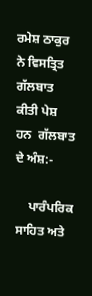ਰਮੇਸ਼ ਠਾਕੁਰ ਨੇ ਵਿਸਤ੍ਰਿਤ ਗੱਲਬਾਤ ਕੀਤੀ ਪੇਸ਼ ਹਨ  ਗੱਲਬਾਤ ਦੇ ਅੰਸ਼:-

    ਪਾਰੰਪਰਿਕ ਸਾਹਿਤ ਅਤੇ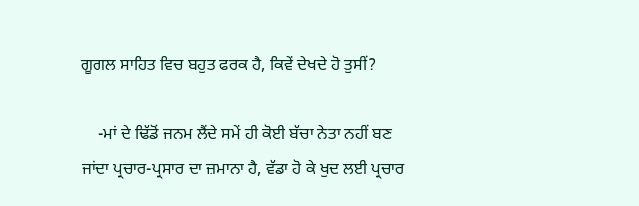ਗੂਗਲ ਸਾਹਿਤ ਵਿਚ ਬਹੁਤ ਫਰਕ ਹੈ, ਕਿਵੇਂ ਦੇਖਦੇ ਹੋ ਤੁਸੀਂ?

    -ਮਾਂ ਦੇ ਢਿੱਡੋਂ ਜਨਮ ਲੈਂਦੇ ਸਮੇਂ ਹੀ ਕੋਈ ਬੱਚਾ ਨੇਤਾ ਨਹੀਂ ਬਣ ਜਾਂਦਾ ਪ੍ਰਚਾਰ-ਪ੍ਰਸਾਰ ਦਾ ਜ਼ਮਾਨਾ ਹੈ, ਵੱਡਾ ਹੋ ਕੇ ਖੁਦ ਲਈ ਪ੍ਰਚਾਰ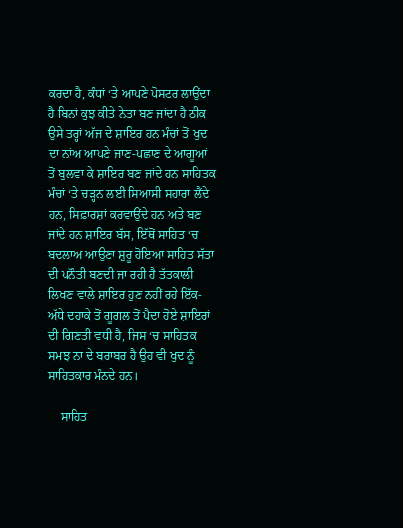ਕਰਦਾ ਹੈ, ਕੰਧਾਂ ‘ਤੇ ਆਪਣੇ ਪੋਸਟਰ ਲਾਉਂਦਾ ਹੈ ਬਿਨਾਂ ਕੁਝ ਕੀਤੇ ਨੇਤਾ ਬਣ ਜਾਂਦਾ ਹੈ ਠੀਕ ਉਸੇ ਤਰ੍ਹਾਂ ਅੱਜ ਦੇ ਸ਼ਾਇਰ ਹਨ ਮੰਚਾਂ ਤੋਂ ਖੁਦ ਦਾ ਨਾਂਅ ਆਪਣੇ ਜਾਣ-ਪਛਾਣ ਦੇ ਆਗੂਆਂ ਤੋਂ ਬੁਲਵਾ ਕੇ ਸ਼ਾਇਰ ਬਣ ਜਾਂਦੇ ਹਨ ਸਾਹਿਤਕ ਮੰਚਾਂ ‘ਤੇ ਚੜ੍ਹਨ ਲਈ ਸਿਆਸੀ ਸਹਾਰਾ ਲੈਂਦੇ ਹਨ, ਸਿਫ਼ਾਰਸ਼ਾਂ ਕਰਵਾਉਂਦੇ ਹਨ ਅਤੇ ਬਣ ਜਾਂਦੇ ਹਨ ਸ਼ਾਇਰ ਬੱਸ, ਇੱਥੋਂ ਸਾਹਿਤ ‘ਚ ਬਦਲਾਅ ਆਉਣਾ ਸ਼ੁਰੂ ਹੋਇਆ ਸਾਹਿਤ ਸੱਤਾ ਦੀ ਪਨੌਤੀ ਬਣਦੀ ਜਾ ਰਹੀ ਹੈ ਤੱਤਕਾਲੀ ਲਿਖਣ ਵਾਲੇ ਸ਼ਾਇਰ ਹੁਣ ਨਹੀਂ ਰਹੇ ਇੱਕ-ਅੱਧੇ ਦਹਾਕੇ ਤੋਂ ਗੂਗਲ ਤੋਂ ਪੈਦਾ ਹੋਏ ਸ਼ਾਇਰਾਂ ਦੀ ਗਿਣਤੀ ਵਧੀ ਹੈ, ਜਿਸ ‘ਚ ਸਾਹਿਤਕ ਸਮਝ ਨਾ ਦੇ ਬਰਾਬਰ ਹੈ ਉਹ ਵੀ ਖੁਦ ਨੂੰ ਸਾਹਿਤਕਾਰ ਮੰਨਦੇ ਹਨ।

    ਸਾਹਿਤ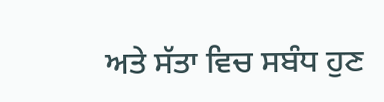ਅਤੇ ਸੱਤਾ ਵਿਚ ਸਬੰਧ ਹੁਣ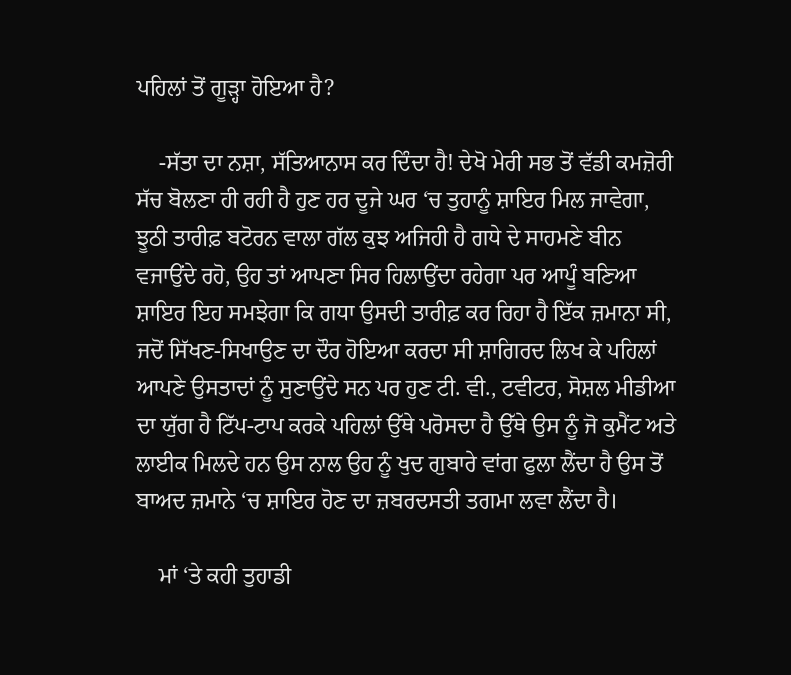ਪਹਿਲਾਂ ਤੋਂ ਗੂੜ੍ਹਾ ਹੋਇਆ ਹੈ?

    -ਸੱਤਾ ਦਾ ਨਸ਼ਾ, ਸੱਤਿਆਨਾਸ ਕਰ ਦਿੰਦਾ ਹੈ! ਦੇਖੋ ਮੇਰੀ ਸਭ ਤੋਂ ਵੱਡੀ ਕਮਜ਼ੋਰੀ ਸੱਚ ਬੋਲਣਾ ਹੀ ਰਹੀ ਹੈ ਹੁਣ ਹਰ ਦੂਜੇ ਘਰ ‘ਚ ਤੁਹਾਨੂੰ ਸ਼ਾਇਰ ਮਿਲ ਜਾਵੇਗਾ, ਝੂਠੀ ਤਾਰੀਫ਼ ਬਟੋਰਨ ਵਾਲਾ ਗੱਲ ਕੁਝ ਅਜਿਹੀ ਹੈ ਗਧੇ ਦੇ ਸਾਹਮਣੇ ਬੀਨ ਵਜਾਉਂਦੇ ਰਹੋ, ਉਹ ਤਾਂ ਆਪਣਾ ਸਿਰ ਹਿਲਾਉਂਦਾ ਰਹੇਗਾ ਪਰ ਆਪੂੰ ਬਣਿਆ ਸ਼ਾਇਰ ਇਹ ਸਮਝੇਗਾ ਕਿ ਗਧਾ ਉਸਦੀ ਤਾਰੀਫ਼ ਕਰ ਰਿਹਾ ਹੈ ਇੱਕ ਜ਼ਮਾਨਾ ਸੀ, ਜਦੋਂ ਸਿੱਖਣ-ਸਿਖਾਉਣ ਦਾ ਦੌਰ ਹੋਇਆ ਕਰਦਾ ਸੀ ਸ਼ਾਗਿਰਦ ਲਿਖ ਕੇ ਪਹਿਲਾਂ ਆਪਣੇ ਉਸਤਾਦਾਂ ਨੂੰ ਸੁਣਾਉਂਦੇ ਸਨ ਪਰ ਹੁਣ ਟੀ. ਵੀ., ਟਵੀਟਰ, ਸੋਸ਼ਲ ਮੀਡੀਆ ਦਾ ਯੁੱਗ ਹੈ ਟਿੱਪ-ਟਾਪ ਕਰਕੇ ਪਹਿਲਾਂ ਉੱਥੇ ਪਰੋਸਦਾ ਹੈ ਉੱਥੇ ਉਸ ਨੂੰ ਜੋ ਕੁਮੈਂਟ ਅਤੇ ਲਾਈਕ ਮਿਲਦੇ ਹਨ ਉਸ ਨਾਲ ਉਹ ਨੂੰ ਖੁਦ ਗੁਬਾਰੇ ਵਾਂਗ ਫੁਲਾ ਲੈਂਦਾ ਹੈ ਉਸ ਤੋਂ ਬਾਅਦ ਜ਼ਮਾਨੇ ‘ਚ ਸ਼ਾਇਰ ਹੋਣ ਦਾ ਜ਼ਬਰਦਸਤੀ ਤਗਮਾ ਲਵਾ ਲੈਂਦਾ ਹੈ।

    ਮਾਂ ‘ਤੇ ਕਹੀ ਤੁਹਾਡੀ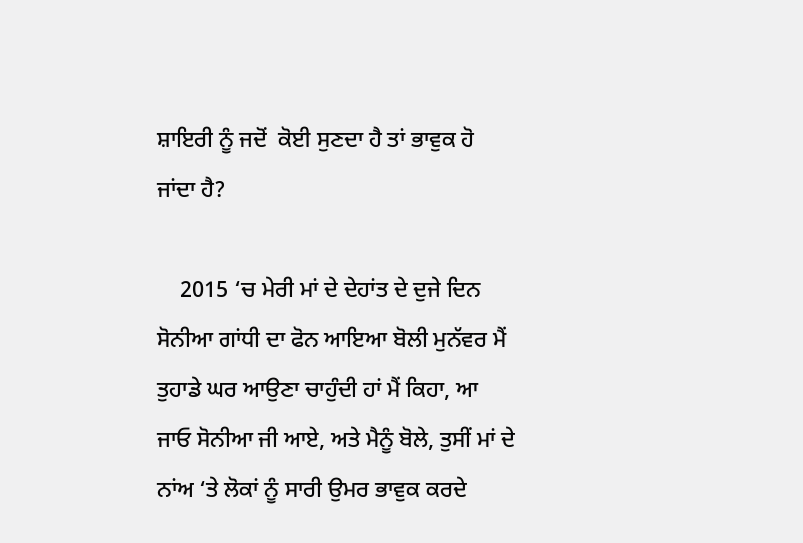ਸ਼ਾਇਰੀ ਨੂੰ ਜਦੋਂ  ਕੋਈ ਸੁਣਦਾ ਹੈ ਤਾਂ ਭਾਵੁਕ ਹੋ ਜਾਂਦਾ ਹੈ?

    2015 ‘ਚ ਮੇਰੀ ਮਾਂ ਦੇ ਦੇਹਾਂਤ ਦੇ ਦੁਜੇ ਦਿਨ ਸੋਨੀਆ ਗਾਂਧੀ ਦਾ ਫੋਨ ਆਇਆ ਬੋਲੀ ਮੁਨੱਵਰ ਮੈਂ ਤੁਹਾਡੇ ਘਰ ਆਉਣਾ ਚਾਹੁੰਦੀ ਹਾਂ ਮੈਂ ਕਿਹਾ, ਆ ਜਾਓ ਸੋਨੀਆ ਜੀ ਆਏ, ਅਤੇ ਮੈਨੂੰ ਬੋਲੇ, ਤੁਸੀਂ ਮਾਂ ਦੇ ਨਾਂਅ ‘ਤੇ ਲੋਕਾਂ ਨੂੰ ਸਾਰੀ ਉਮਰ ਭਾਵੁਕ ਕਰਦੇ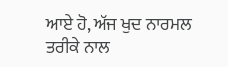ਆਏ ਹੋ, ਅੱਜ ਖੁਦ ਨਾਰਮਲ ਤਰੀਕੇ ਨਾਲ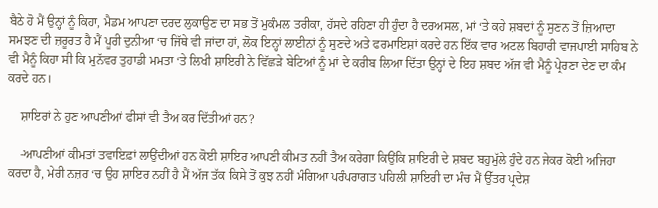ਬੈਠੇ ਹੋ ਮੈਂ ਉਨ੍ਹਾਂ ਨੂੰ ਕਿਹਾ, ਮੈਡਮ ਆਪਣਾ ਦਰਦ ਲੁਕਾਉਣ ਦਾ ਸਭ ਤੋਂ ਮੁਕੰਮਲ ਤਰੀਕਾ, ਹੱਸਦੇ ਰਹਿਣਾ ਹੀ ਹੁੰਦਾ ਹੈ ਦਰਅਸਲ, ਮਾਂ ‘ਤੇ ਕਹੇ ਸ਼ਬਦਾਂ ਨੂੰ ਸੁਣਨ ਤੋਂ ਜ਼ਿਆਦਾ ਸਮਝਣ ਦੀ ਜ਼ਰੂਰਤ ਹੈ ਮੈਂ ਪੂਰੀ ਦੁਨੀਆ ‘ਚ ਜਿੱਥੇ ਵੀ ਜਾਂਦਾ ਹਾਂ, ਲੋਕ ਇਨ੍ਹਾਂ ਲਾਈਨਾਂ ਨੂੰ ਸੁਣਦੇ ਅਤੇ ਫਰਮਾਇਸ਼ਾਂ ਕਰਦੇ ਹਨ ਇੱਕ ਵਾਰ ਅਟਲ ਬਿਹਾਰੀ ਵਾਜਪਾਈ ਸਾਹਿਬ ਨੇ ਵੀ ਮੈਨੂੰ ਕਿਹਾ ਸੀ ਕਿ ਮੁਨੱਵਰ ਤੁਹਾਡੀ ਮਮਤਾ ‘ਤੇ ਲਿਖੀ ਸ਼ਾਇਰੀ ਨੇ ਵਿੱਛੜੇ ਬੇਟਿਆਂ ਨੂੰ ਮਾਂ ਦੇ ਕਰੀਬ ਲਿਆ ਦਿੱਤਾ ਉਨ੍ਹਾਂ ਦੇ ਇਹ ਸ਼ਬਦ ਅੱਜ ਵੀ ਮੈਨੂੰ ਪ੍ਰੇਰਣਾ ਦੇਣ ਦਾ ਕੰਮ ਕਰਦੇ ਹਨ।

    ਸ਼ਾਇਰਾਂ ਨੇ ਹੁਣ ਆਪਣੀਆਂ ਫੀਸਾਂ ਵੀ ਤੈਅ ਕਰ ਦਿੱਤੀਆਂ ਹਨ?

    -ਆਪਣੀਆਂ ਕੀਮਤਾਂ ਤਵਾਇਫ਼ਾਂ ਲਾਉਂਦੀਆਂ ਹਨ ਕੋਈ ਸ਼ਾਇਰ ਆਪਣੀ ਕੀਮਤ ਨਹੀਂ ਤੈਅ ਕਰੇਗਾ ਕਿਉਂਕਿ ਸ਼ਾਇਰੀ ਦੇ ਸ਼ਬਦ ਬਹੁਮੁੱਲੇ ਹੁੰਦੇ ਹਨ ਜੇਕਰ ਕੋਈ ਅਜਿਹਾ ਕਰਦਾ ਹੈ, ਮੇਰੀ ਨਜ਼ਰ ‘ਚ ਉਹ ਸ਼ਾਇਰ ਨਹੀਂ ਹੈ ਮੈਂ ਅੱਜ ਤੱਕ ਕਿਸੇ ਤੋਂ ਕੁਝ ਨਹੀਂ ਮੰਗਿਆ ਪਰੰਪਰਾਗਤ ਪਹਿਲੀ ਸ਼ਾਇਰੀ ਦਾ ਮੰਚ ਮੈਂ ਉੱਤਰ ਪ੍ਰਦੇਸ਼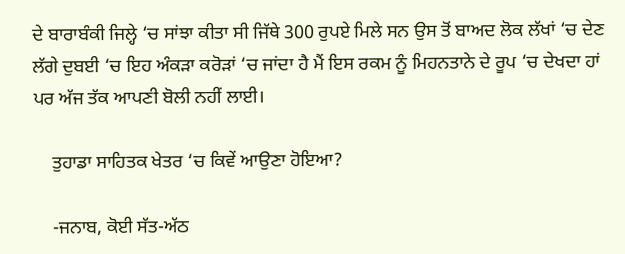ਦੇ ਬਾਰਾਬੰਕੀ ਜਿਲ੍ਹੇ ‘ਚ ਸਾਂਝਾ ਕੀਤਾ ਸੀ ਜਿੱਥੇ 300 ਰੁਪਏ ਮਿਲੇ ਸਨ ਉਸ ਤੋਂ ਬਾਅਦ ਲੋਕ ਲੱਖਾਂ ‘ਚ ਦੇਣ ਲੱਗੇ ਦੁਬਈ ‘ਚ ਇਹ ਅੰਕੜਾ ਕਰੋੜਾਂ ‘ਚ ਜਾਂਦਾ ਹੈ ਮੈਂ ਇਸ ਰਕਮ ਨੂੰ ਮਿਹਨਤਾਨੇ ਦੇ ਰੂਪ ‘ਚ ਦੇਖਦਾ ਹਾਂ ਪਰ ਅੱਜ ਤੱਕ ਆਪਣੀ ਬੋਲੀ ਨਹੀਂ ਲਾਈ।

    ਤੁਹਾਡਾ ਸਾਹਿਤਕ ਖੇਤਰ ‘ਚ ਕਿਵੇਂ ਆਉਣਾ ਹੋਇਆ?

    -ਜਨਾਬ, ਕੋਈ ਸੱਤ-ਅੱਠ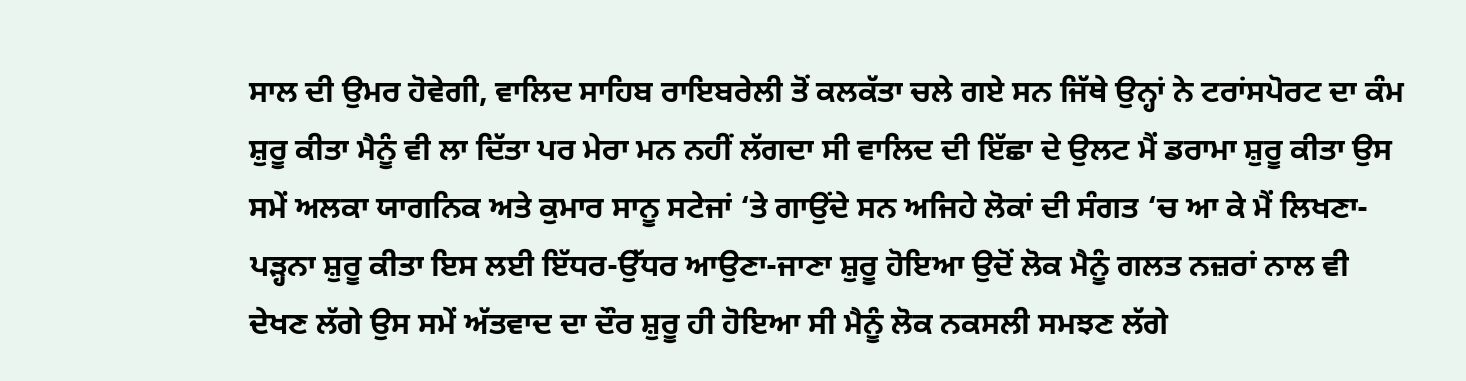ਸਾਲ ਦੀ ਉਮਰ ਹੋਵੇਗੀ, ਵਾਲਿਦ ਸਾਹਿਬ ਰਾਇਬਰੇਲੀ ਤੋਂ ਕਲਕੱਤਾ ਚਲੇ ਗਏ ਸਨ ਜਿੱਥੇ ਉਨ੍ਹਾਂ ਨੇ ਟਰਾਂਸਪੋਰਟ ਦਾ ਕੰਮ ਸ਼ੁਰੂ ਕੀਤਾ ਮੈਨੂੰ ਵੀ ਲਾ ਦਿੱਤਾ ਪਰ ਮੇਰਾ ਮਨ ਨਹੀਂ ਲੱਗਦਾ ਸੀ ਵਾਲਿਦ ਦੀ ਇੱਛਾ ਦੇ ਉਲਟ ਮੈਂ ਡਰਾਮਾ ਸ਼ੁਰੂ ਕੀਤਾ ਉਸ ਸਮੇਂ ਅਲਕਾ ਯਾਗਨਿਕ ਅਤੇ ਕੁਮਾਰ ਸਾਨੂ ਸਟੇਜਾਂ ‘ਤੇ ਗਾਉਂਦੇ ਸਨ ਅਜਿਹੇ ਲੋਕਾਂ ਦੀ ਸੰਗਤ ‘ਚ ਆ ਕੇ ਮੈਂ ਲਿਖਣਾ-ਪੜ੍ਹਨਾ ਸ਼ੁਰੂ ਕੀਤਾ ਇਸ ਲਈ ਇੱਧਰ-ਉੱਧਰ ਆਉਣਾ-ਜਾਣਾ ਸ਼ੁਰੂ ਹੋਇਆ ਉਦੋਂ ਲੋਕ ਮੈਨੂੰ ਗਲਤ ਨਜ਼ਰਾਂ ਨਾਲ ਵੀ ਦੇਖਣ ਲੱਗੇ ਉਸ ਸਮੇਂ ਅੱਤਵਾਦ ਦਾ ਦੌਰ ਸ਼ੁਰੂ ਹੀ ਹੋਇਆ ਸੀ ਮੈਨੂੰ ਲੋਕ ਨਕਸਲੀ ਸਮਝਣ ਲੱਗੇ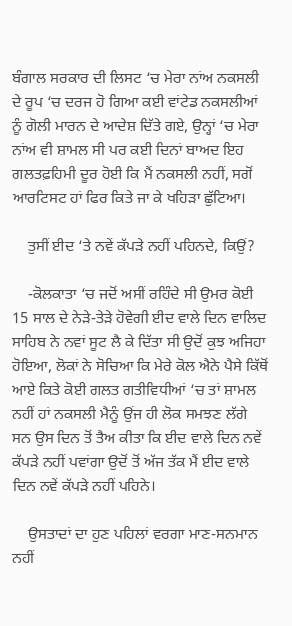ਬੰਗਾਲ ਸਰਕਾਰ ਦੀ ਲਿਸਟ ‘ਚ ਮੇਰਾ ਨਾਂਅ ਨਕਸਲੀ ਦੇ ਰੂਪ ‘ਚ ਦਰਜ ਹੋ ਗਿਆ ਕਈ ਵਾਂਟੇਡ ਨਕਸਲੀਆਂ ਨੂੰ ਗੋਲੀ ਮਾਰਨ ਦੇ ਆਦੇਸ਼ ਦਿੱਤੇ ਗਏ, ਉਨ੍ਹਾਂ ‘ਚ ਮੇਰਾ ਨਾਂਅ ਵੀ ਸ਼ਾਮਲ ਸੀ ਪਰ ਕਈ ਦਿਨਾਂ ਬਾਅਦ ਇਹ ਗਲਤਫ਼ਹਿਮੀ ਦੂਰ ਹੋਈ ਕਿ ਮੈਂ ਨਕਸਲੀ ਨਹੀਂ, ਸਗੋਂ ਆਰਟਿਸਟ ਹਾਂ ਫਿਰ ਕਿਤੇ ਜਾ ਕੇ ਖਹਿੜਾ ਛੁੱਟਿਆ।

    ਤੁਸੀਂ ਈਦ ‘ਤੇ ਨਵੇਂ ਕੱਪੜੇ ਨਹੀਂ ਪਹਿਨਦੇ, ਕਿਉਂ?

    -ਕੋਲਕਾਤਾ ‘ਚ ਜਦੋਂ ਅਸੀਂ ਰਹਿੰਦੇ ਸੀ ਉਮਰ ਕੋਈ 15 ਸਾਲ ਦੇ ਨੇੜੇ-ਤੇੜੇ ਹੋਵੇਗੀ ਈਦ ਵਾਲੇ ਦਿਨ ਵਾਲਿਦ ਸਾਹਿਬ ਨੇ ਨਵਾਂ ਸੂਟ ਲੈ ਕੇ ਦਿੱਤਾ ਸੀ ਉਦੋਂ ਕੁਝ ਅਜਿਹਾ ਹੋਇਆ, ਲੋਕਾਂ ਨੇ ਸੋਚਿਆ ਕਿ ਮੇਰੇ ਕੋਲ ਐਨੇ ਪੈਸੇ ਕਿੱਥੋਂ ਆਏ ਕਿਤੇ ਕੋਈ ਗਲਤ ਗਤੀਵਿਧੀਆਂ ‘ਚ ਤਾਂ ਸ਼ਾਮਲ ਨਹੀਂ ਹਾਂ ਨਕਸਲੀ ਮੈਨੂੰ ਉਂਜ ਹੀ ਲੋਕ ਸਮਝਣ ਲੱਗੇ ਸਨ ਉਸ ਦਿਨ ਤੋਂ ਤੈਅ ਕੀਤਾ ਕਿ ਈਦ ਵਾਲੇ ਦਿਨ ਨਵੇਂ ਕੱਪੜੇ ਨਹੀਂ ਪਵਾਂਗਾ ਉਦੋਂ ਤੋਂ ਅੱਜ ਤੱਕ ਮੈਂ ਈਦ ਵਾਲੇ ਦਿਨ ਨਵੇਂ ਕੱਪੜੇ ਨਹੀਂ ਪਹਿਨੇ।

    ਉਸਤਾਦਾਂ ਦਾ ਹੁਣ ਪਹਿਲਾਂ ਵਰਗਾ ਮਾਣ-ਸਨਮਾਨ ਨਹੀਂ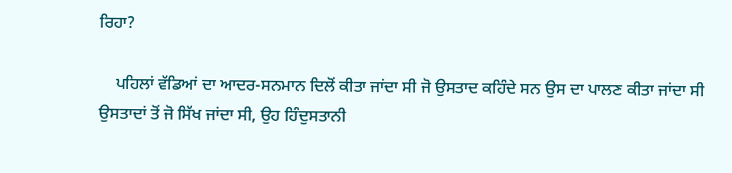ਰਿਹਾ?

    ਪਹਿਲਾਂ ਵੱਡਿਆਂ ਦਾ ਆਦਰ-ਸਨਮਾਨ ਦਿਲੋਂ ਕੀਤਾ ਜਾਂਦਾ ਸੀ ਜੋ ਉਸਤਾਦ ਕਹਿੰਦੇ ਸਨ ਉਸ ਦਾ ਪਾਲਣ ਕੀਤਾ ਜਾਂਦਾ ਸੀ ਉਸਤਾਦਾਂ ਤੋਂ ਜੋ ਸਿੱਖ ਜਾਂਦਾ ਸੀ, ਉਹ ਹਿੰਦੁਸਤਾਨੀ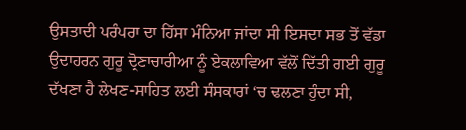ਉਸਤਾਦੀ ਪਰੰਪਰਾ ਦਾ ਹਿੱਸਾ ਮੰਨਿਆ ਜਾਂਦਾ ਸੀ ਇਸਦਾ ਸਭ ਤੋਂ ਵੱਡਾ ਉਦਾਹਰਨ ਗੁਰੂ ਦ੍ਰੋਣਾਚਾਰੀਆ ਨੂੰ ਏਕਲਾਵਿਆ ਵੱਲੋਂ ਦਿੱਤੀ ਗਈ ਗੁਰੂ ਦੱਖਣਾ ਹੈ ਲੇਖਣ-ਸਾਹਿਤ ਲਈ ਸੰਸਕਾਰਾਂ ‘ਚ ਢਲਣਾ ਹੁੰਦਾ ਸੀ,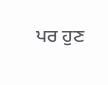ਪਰ ਹੁਣ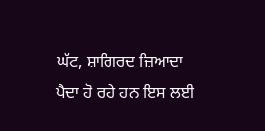ਘੱਟ, ਸ਼ਾਗਿਰਦ ਜ਼ਿਆਦਾ ਪੈਦਾ ਹੋ ਰਹੇ ਹਨ ਇਸ ਲਈ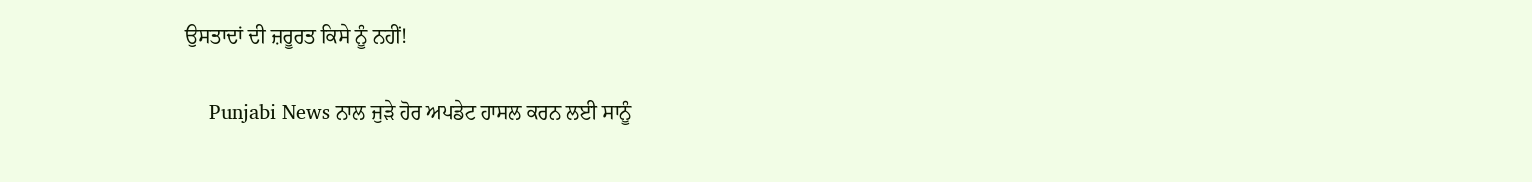ਉਸਤਾਦਾਂ ਦੀ ਜ਼ਰੂਰਤ ਕਿਸੇ ਨੂੰ ਨਹੀਂ!

    Punjabi News ਨਾਲ ਜੁੜੇ ਹੋਰ ਅਪਡੇਟ ਹਾਸਲ ਕਰਨ ਲਈ ਸਾਨੂੰ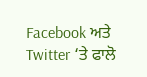Facebook ਅਤੇ Twitter ‘ਤੇ ਫਾਲੋ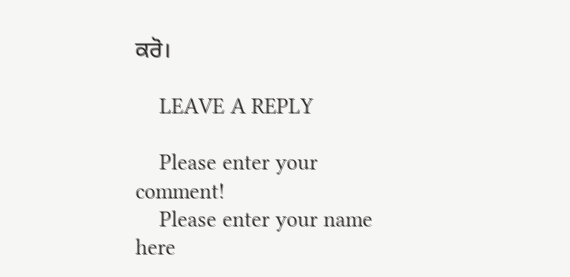ਕਰੋ।

    LEAVE A REPLY

    Please enter your comment!
    Please enter your name here